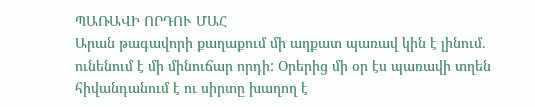ՊԱՌԱՎԻ ՈՐԴՈՒ ՄԱՀ
Արան թագավորի քաղաքում մի աղքատ պառավ կին է լինում. ունենում է մի մինուճար որդի: Օրերից մի օր էս պառավի տղեն հիվանդանում է ու սիրտը խաղող է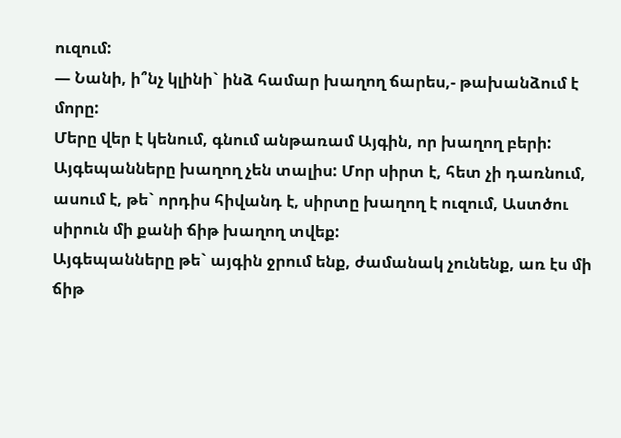ուզում:
— Նանի, ի՞նչ կլինի` ինձ համար խաղող ճարես,- թախանձում է մորը:
Մերը վեր է կենում, գնում անթառամ Այգին, որ խաղող բերի: Այգեպանները խաղող չեն տալիս: Մոր սիրտ է, հետ չի դառնում, ասում է, թե` որդիս հիվանդ է, սիրտը խաղող է ուզում, Աստծու սիրուն մի քանի ճիթ խաղող տվեք:
Այգեպանները թե` այգին ջրում ենք, ժամանակ չունենք, առ էս մի ճիթ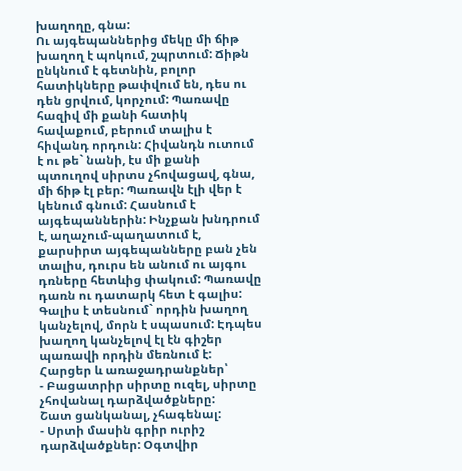խաղողը, գնա:
Ու այգեպաններից մեկը մի ճիթ խաղող է պոկում, շպրտում: Ճիթն ընկնում է գետնին, բոլոր հատիկները թափվում են, դես ու դեն ցրվում, կորչում: Պառավը հազիվ մի քանի հատիկ հավաքում, բերում տալիս է հիվանդ որդուն: Հիվանդն ուտում է ու թե` նանի, էս մի քանի պտուղով սիրտս չհովացավ, գնա, մի ճիթ էլ բեր: Պառավն էլի վեր է կենում գնում: Հասնում է այգեպաններին: Ինչքան խնդրում է, աղաչում-պաղատում է, քարսիրտ այգեպանները բան չեն տալիս, դուրս են անում ու այգու դռները հետևից փակում: Պառավը դառն ու դատարկ հետ է գալիս: Գալիս է տեսնում` որդին խաղող կանչելով, մորն է սպասում: Էդպես խաղող կանչելով էլ էն գիշեր պառավի որդին մեռնում է:
Հարցեր և առաջադրանքներ՝
- Բացատրիր սիրտը ուզել, սիրտը չհովանալ դարձվածքները:
Շատ ցանկանալ, չհագենալ:
- Սրտի մասին գրիր ուրիշ դարձվածքներ: Օգտվիր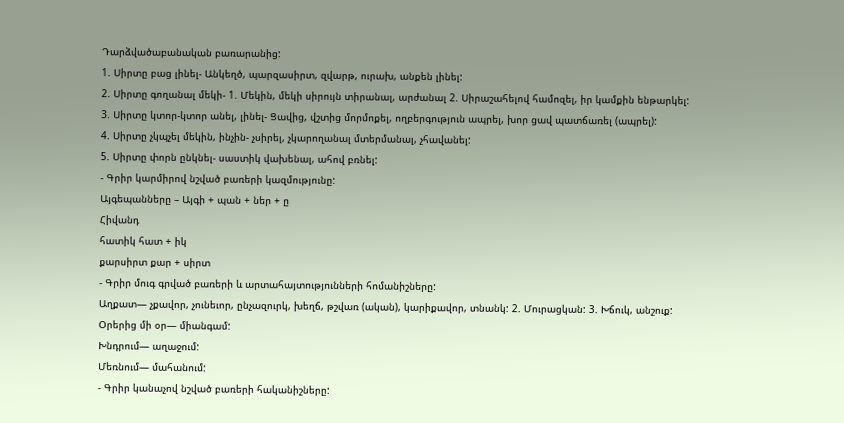Դարձվածաբանական բառարանից:
1. Սիրտը բաց լինել- Անկեղծ, պարզասիրտ, զվարթ, ուրախ, անքեն լինել:
2. Սիրտը գողանալ մեկի- 1. Մեկին, մեկի սիրույն տիրանալ, արժանալ 2. Սիրաշահելով համոզել, իր կամքին ենթարկել:
3. Սիրտը կտոր-կտոր անել, լինել- Ցավից, վշտից մորմոքել, ողբերգություն ապրել, խոր ցավ պատճառել (ապրել):
4. Սիրտը չկպչել մեկին, ինչին- չսիրել, չկարողանալ մտերմանալ, չհավանել:
5. Սիրտը փորն ընկնել- սաստիկ վախենալ, ահով բռնել:
- Գրիր կարմիրով նշված բառերի կազմությունը:
Այգեպանները – Այգի + պան + ներ + ը
Հիվանդ
հատիկ հատ + իկ
քարսիրտ քար + սիրտ
- Գրիր մուգ գրված բառերի և արտահայտությունների հոմանիշները:
Աղքատ— չքավոր, չունեւոր, ընչազուրկ, խեղճ, թշվառ (ական), կարիքավոր, տնանկ: 2. Մուրացկան: 3. Խճուկ, անշուք:
Օրերից մի օր— միանգամ:
Խնդրում— աղաջում:
Մեռնում— մահանում:
- Գրիր կանաչով նշված բառերի հականիշները: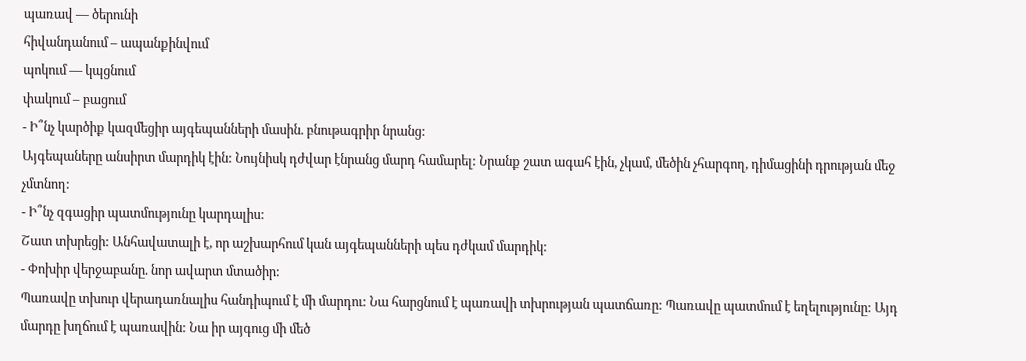պառավ — ծերունի
հիվանդանում – ապանքինվում
պոկում — կպցնում
փակում – բացում
- Ի՞նչ կարծիք կազմեցիր այգեպանների մասին. բնութագրիր նրանց:
Այգեպաները անսիրտ մարդիկ էին: Նույնիսկ դժվար էնրանց մարդ համարել: Նրանք շատ ագահ էին, չկամ, մեծին չհարգող, դիմացինի դրության մեջ չմտնող:
- Ի՞նչ զգացիր պատմությունը կարդալիս:
Շատ տխրեցի: Անհավատալի է, որ աշխարհում կան այգեպանների պես դժկամ մարդիկ:
- Փոխիր վերջաբանը. նոր ավարտ մտածիր:
Պառավը տխուր վերադառնալիս հանդիպում է մի մարդու: Նա հարցնում է պառավի տխրության պատճառը: Պառավը պատմում է եղելությունը: Այդ մարդը խղճում է պառավին: Նա իր այգուց մի մեծ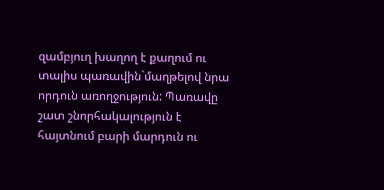զամբյուղ խաղող է քաղում ու տալիս պառավին`մաղթելով նրա որդուն առողջություն: Պառավը շատ շնորհակալություն է հայտնում բարի մարդուն ու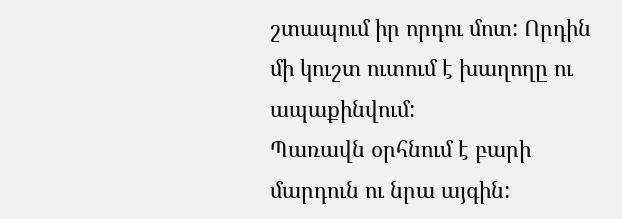շտապում իր որդու մոտ: Որդին մի կուշտ ուտում է խաղողը ու ապաքինվում:
Պառավն օրհնում է բարի մարդուն ու նրա այգին: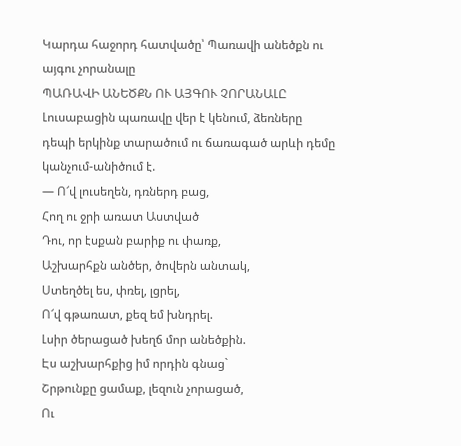Կարդա հաջորդ հատվածը՝ Պառավի անեծքն ու այգու չորանալը
ՊԱՌԱՎԻ ԱՆԵԾՔՆ ՈՒ ԱՅԳՈՒ ՉՈՐԱՆԱԼԸ
Լուսաբացին պառավը վեր է կենում, ձեռները դեպի երկինք տարածում ու ճառագած արևի դեմը կանչում-անիծում է.
— Ո՜վ լուսեղեն, դռներդ բաց,
Հող ու ջրի առատ Աստված
Դու, որ էսքան բարիք ու փառք,
Աշխարհքն անծեր, ծովերն անտակ,
Ստեղծել ես, փռել, լցրել,
Ո՜վ գթառատ, քեզ եմ խնդրել.
Լսիր ծերացած խեղճ մոր անեծքին.
Էս աշխարհքից իմ որդին գնաց`
Շրթունքը ցամաք, լեզուն չորացած,
Ու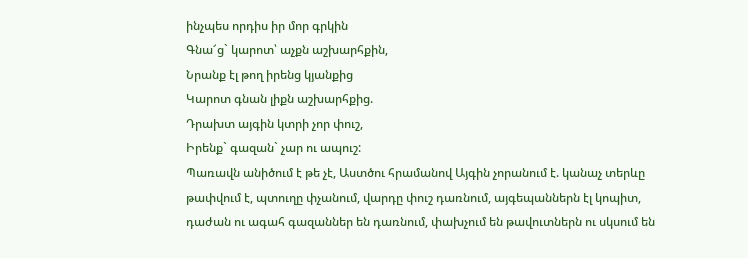ինչպես որդիս իր մոր գրկին
Գնա՜ց` կարոտ՝ աչքն աշխարհքին,
Նրանք էլ թող իրենց կյանքից
Կարոտ գնան լիքն աշխարհքից.
Դրախտ այգին կտրի չոր փուշ,
Իրենք` գազան` չար ու ապուշ:
Պառավն անիծում է թե չէ, Աստծու հրամանով Այգին չորանում է. կանաչ տերևը թափվում է, պտուղը փչանում, վարդը փուշ դառնում, այգեպաններն էլ կոպիտ, դաժան ու ագահ գազաններ են դառնում, փախչում են թավուտներն ու սկսում են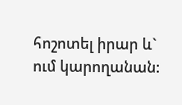հոշոտել իրար և` ում կարողանան: